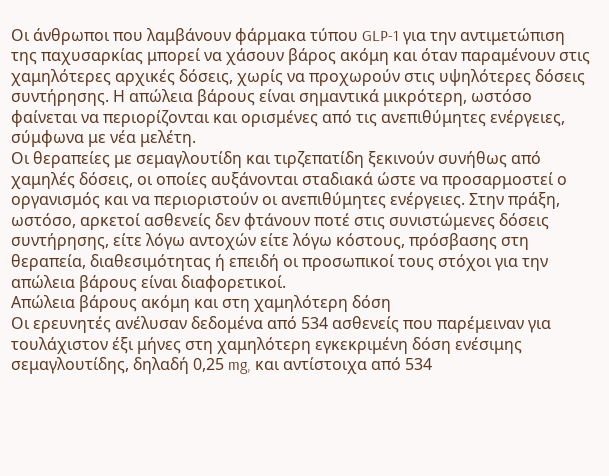Οι άνθρωποι που λαμβάνουν φάρμακα τύπου GLP-1 για την αντιμετώπιση της παχυσαρκίας μπορεί να χάσουν βάρος ακόμη και όταν παραμένουν στις χαμηλότερες αρχικές δόσεις, χωρίς να προχωρούν στις υψηλότερες δόσεις συντήρησης. Η απώλεια βάρους είναι σημαντικά μικρότερη, ωστόσο φαίνεται να περιορίζονται και ορισμένες από τις ανεπιθύμητες ενέργειες, σύμφωνα με νέα μελέτη.
Οι θεραπείες με σεμαγλουτίδη και τιρζεπατίδη ξεκινούν συνήθως από χαμηλές δόσεις, οι οποίες αυξάνονται σταδιακά ώστε να προσαρμοστεί ο οργανισμός και να περιοριστούν οι ανεπιθύμητες ενέργειες. Στην πράξη, ωστόσο, αρκετοί ασθενείς δεν φτάνουν ποτέ στις συνιστώμενες δόσεις συντήρησης, είτε λόγω αντοχών είτε λόγω κόστους, πρόσβασης στη θεραπεία, διαθεσιμότητας ή επειδή οι προσωπικοί τους στόχοι για την απώλεια βάρους είναι διαφορετικοί.
Απώλεια βάρους ακόμη και στη χαμηλότερη δόση
Οι ερευνητές ανέλυσαν δεδομένα από 534 ασθενείς που παρέμειναν για τουλάχιστον έξι μήνες στη χαμηλότερη εγκεκριμένη δόση ενέσιμης σεμαγλουτίδης, δηλαδή 0,25 mg, και αντίστοιχα από 534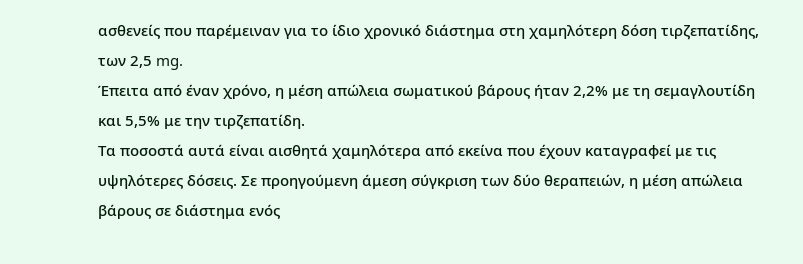ασθενείς που παρέμειναν για το ίδιο χρονικό διάστημα στη χαμηλότερη δόση τιρζεπατίδης, των 2,5 mg.
Έπειτα από έναν χρόνο, η μέση απώλεια σωματικού βάρους ήταν 2,2% με τη σεμαγλουτίδη και 5,5% με την τιρζεπατίδη.
Τα ποσοστά αυτά είναι αισθητά χαμηλότερα από εκείνα που έχουν καταγραφεί με τις υψηλότερες δόσεις. Σε προηγούμενη άμεση σύγκριση των δύο θεραπειών, η μέση απώλεια βάρους σε διάστημα ενός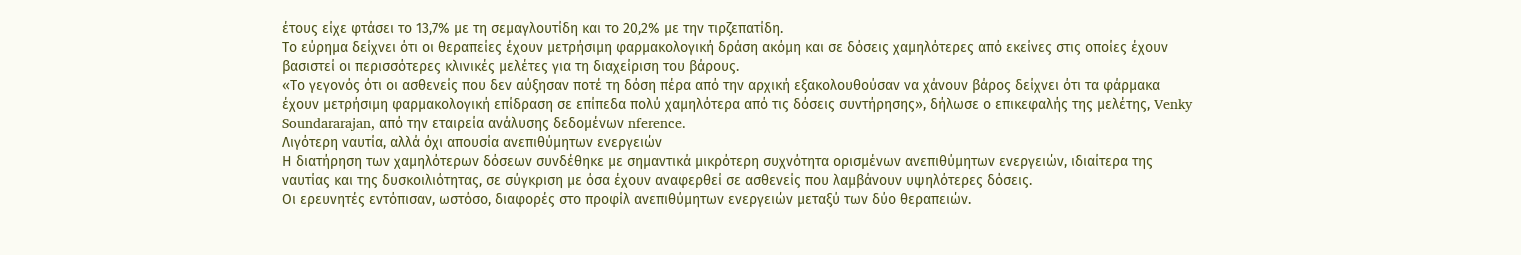έτους είχε φτάσει το 13,7% με τη σεμαγλουτίδη και το 20,2% με την τιρζεπατίδη.
Το εύρημα δείχνει ότι οι θεραπείες έχουν μετρήσιμη φαρμακολογική δράση ακόμη και σε δόσεις χαμηλότερες από εκείνες στις οποίες έχουν βασιστεί οι περισσότερες κλινικές μελέτες για τη διαχείριση του βάρους.
«Το γεγονός ότι οι ασθενείς που δεν αύξησαν ποτέ τη δόση πέρα από την αρχική εξακολουθούσαν να χάνουν βάρος δείχνει ότι τα φάρμακα έχουν μετρήσιμη φαρμακολογική επίδραση σε επίπεδα πολύ χαμηλότερα από τις δόσεις συντήρησης», δήλωσε ο επικεφαλής της μελέτης, Venky Soundararajan, από την εταιρεία ανάλυσης δεδομένων nference.
Λιγότερη ναυτία, αλλά όχι απουσία ανεπιθύμητων ενεργειών
Η διατήρηση των χαμηλότερων δόσεων συνδέθηκε με σημαντικά μικρότερη συχνότητα ορισμένων ανεπιθύμητων ενεργειών, ιδιαίτερα της ναυτίας και της δυσκοιλιότητας, σε σύγκριση με όσα έχουν αναφερθεί σε ασθενείς που λαμβάνουν υψηλότερες δόσεις.
Οι ερευνητές εντόπισαν, ωστόσο, διαφορές στο προφίλ ανεπιθύμητων ενεργειών μεταξύ των δύο θεραπειών.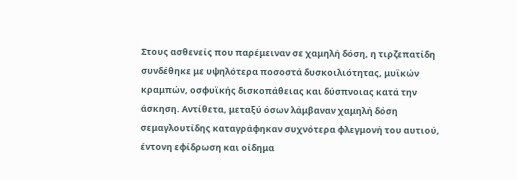Στους ασθενείς που παρέμειναν σε χαμηλή δόση, η τιρζεπατίδη συνδέθηκε με υψηλότερα ποσοστά δυσκοιλιότητας, μυϊκών κραμπών, οσφυϊκής δισκοπάθειας και δύσπνοιας κατά την άσκηση. Αντίθετα, μεταξύ όσων λάμβαναν χαμηλή δόση σεμαγλουτίδης καταγράφηκαν συχνότερα φλεγμονή του αυτιού, έντονη εφίδρωση και οίδημα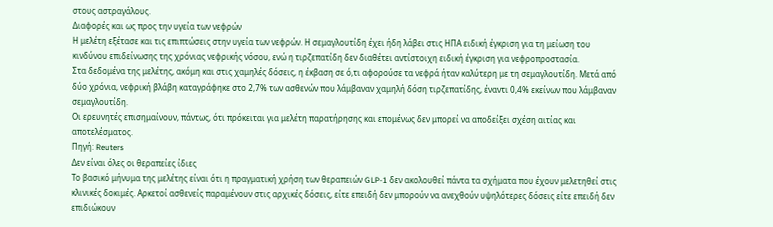στους αστραγάλους.
Διαφορές και ως προς την υγεία των νεφρών
Η μελέτη εξέτασε και τις επιπτώσεις στην υγεία των νεφρών. Η σεμαγλουτίδη έχει ήδη λάβει στις ΗΠΑ ειδική έγκριση για τη μείωση του κινδύνου επιδείνωσης της χρόνιας νεφρικής νόσου, ενώ η τιρζεπατίδη δεν διαθέτει αντίστοιχη ειδική έγκριση για νεφροπροστασία.
Στα δεδομένα της μελέτης, ακόμη και στις χαμηλές δόσεις, η έκβαση σε ό,τι αφορούσε τα νεφρά ήταν καλύτερη με τη σεμαγλουτίδη. Μετά από δύο χρόνια, νεφρική βλάβη καταγράφηκε στο 2,7% των ασθενών που λάμβαναν χαμηλή δόση τιρζεπατίδης, έναντι 0,4% εκείνων που λάμβαναν σεμαγλουτίδη.
Οι ερευνητές επισημαίνουν, πάντως, ότι πρόκειται για μελέτη παρατήρησης και επομένως δεν μπορεί να αποδείξει σχέση αιτίας και αποτελέσματος.
Πηγή: Reuters
Δεν είναι όλες οι θεραπείες ίδιες
Το βασικό μήνυμα της μελέτης είναι ότι η πραγματική χρήση των θεραπειών GLP-1 δεν ακολουθεί πάντα τα σχήματα που έχουν μελετηθεί στις κλινικές δοκιμές. Αρκετοί ασθενείς παραμένουν στις αρχικές δόσεις, είτε επειδή δεν μπορούν να ανεχθούν υψηλότερες δόσεις είτε επειδή δεν επιδιώκουν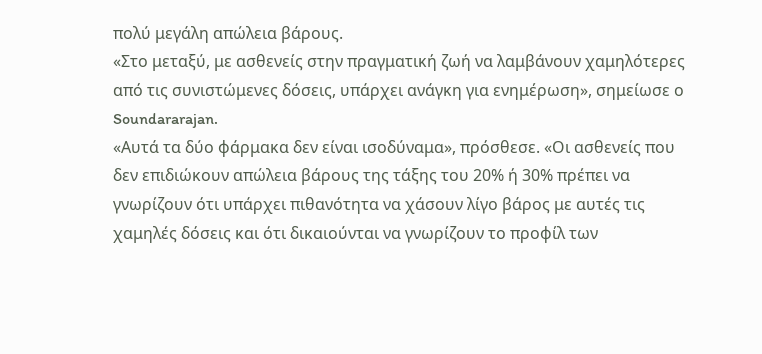πολύ μεγάλη απώλεια βάρους.
«Στο μεταξύ, με ασθενείς στην πραγματική ζωή να λαμβάνουν χαμηλότερες από τις συνιστώμενες δόσεις, υπάρχει ανάγκη για ενημέρωση», σημείωσε ο Soundararajan.
«Αυτά τα δύο φάρμακα δεν είναι ισοδύναμα», πρόσθεσε. «Οι ασθενείς που δεν επιδιώκουν απώλεια βάρους της τάξης του 20% ή 30% πρέπει να γνωρίζουν ότι υπάρχει πιθανότητα να χάσουν λίγο βάρος με αυτές τις χαμηλές δόσεις και ότι δικαιούνται να γνωρίζουν το προφίλ των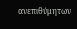ανεπιθύμητων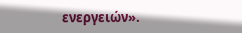ενεργειών».